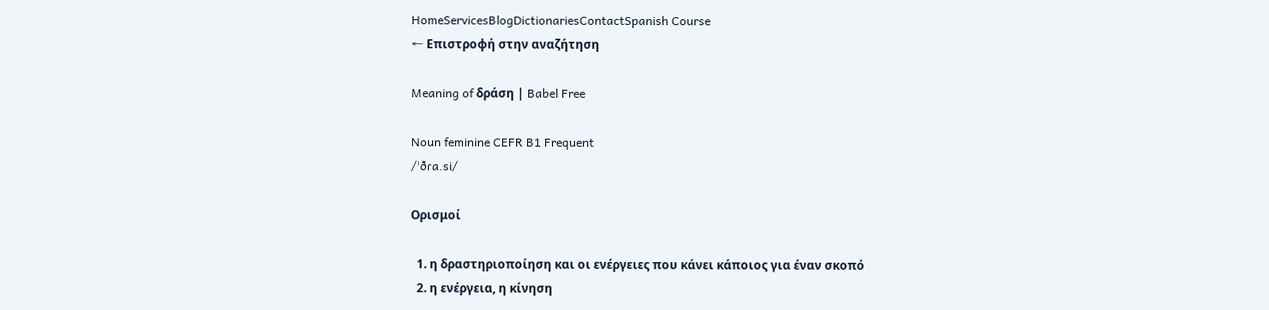HomeServicesBlogDictionariesContactSpanish Course
← Επιστροφή στην αναζήτηση

Meaning of δράση | Babel Free

Noun feminine CEFR B1 Frequent
/ˈðɾa.si/

Ορισμοί

  1. η δραστηριοποίηση και οι ενέργειες που κάνει κάποιος για έναν σκοπό
  2. η ενέργεια, η κίνηση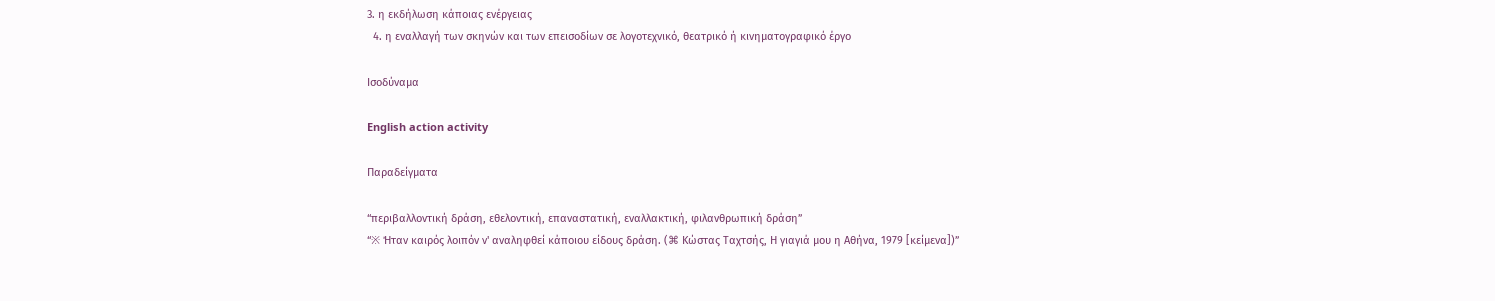3. η εκδήλωση κάποιας ενέργειας
  4. η εναλλαγή των σκηνών και των επεισοδίων σε λογοτεχνικό, θεατρικό ή κινηματογραφικό έργο

Ισοδύναμα

English action activity

Παραδείγματα

“περιβαλλοντική δράση, εθελοντική, επαναστατική, εναλλακτική, φιλανθρωπική δράση”
“※ Ήταν καιρός λοιπόν ν' αναληφθεί κάποιου είδους δράση. (⌘ Κώστας Ταχτσής, Η γιαγιά μου η Αθήνα, 1979 [κείμενα])”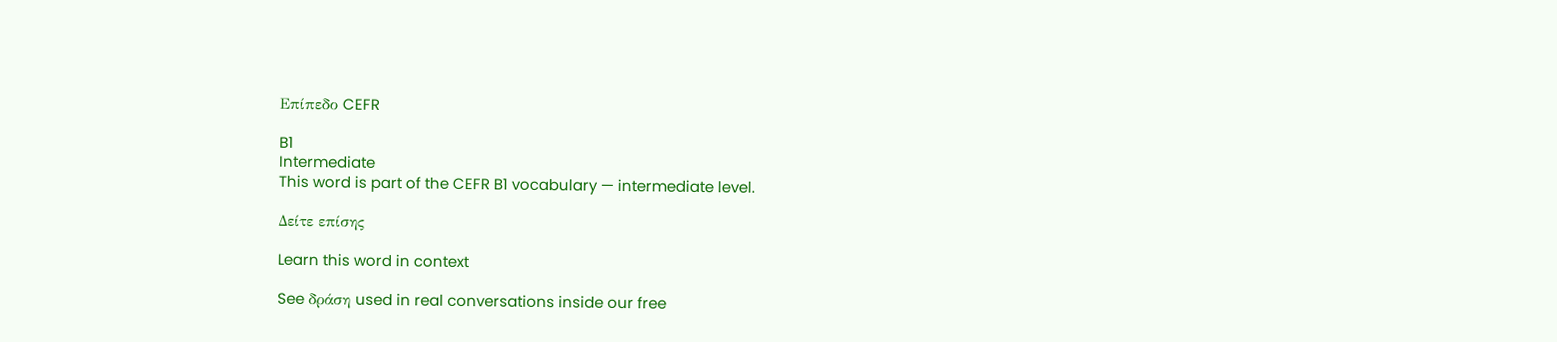Επίπεδο CEFR

B1
Intermediate
This word is part of the CEFR B1 vocabulary — intermediate level.

Δείτε επίσης

Learn this word in context

See δράση used in real conversations inside our free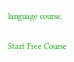language course.

Start Free Course